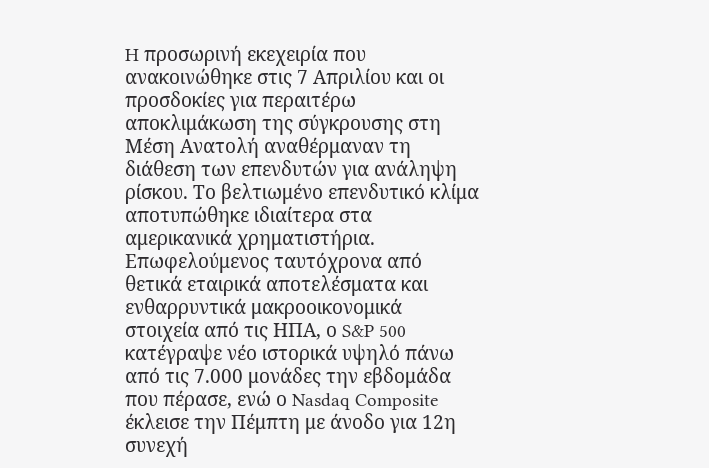H προσωρινή εκεχειρία που ανακοινώθηκε στις 7 Απριλίου και οι προσδοκίες για περαιτέρω αποκλιμάκωση της σύγκρουσης στη Μέση Ανατολή αναθέρμαναν τη διάθεση των επενδυτών για ανάληψη ρίσκου. Το βελτιωμένο επενδυτικό κλίμα αποτυπώθηκε ιδιαίτερα στα αμερικανικά χρηματιστήρια. Επωφελούμενος ταυτόχρονα από θετικά εταιρικά αποτελέσματα και ενθαρρυντικά μακροοικονομικά στοιχεία από τις ΗΠΑ, ο S&P 500 κατέγραψε νέο ιστορικά υψηλό πάνω από τις 7.000 μονάδες την εβδομάδα που πέρασε, ενώ ο Nasdaq Composite έκλεισε την Πέμπτη με άνοδο για 12η συνεχή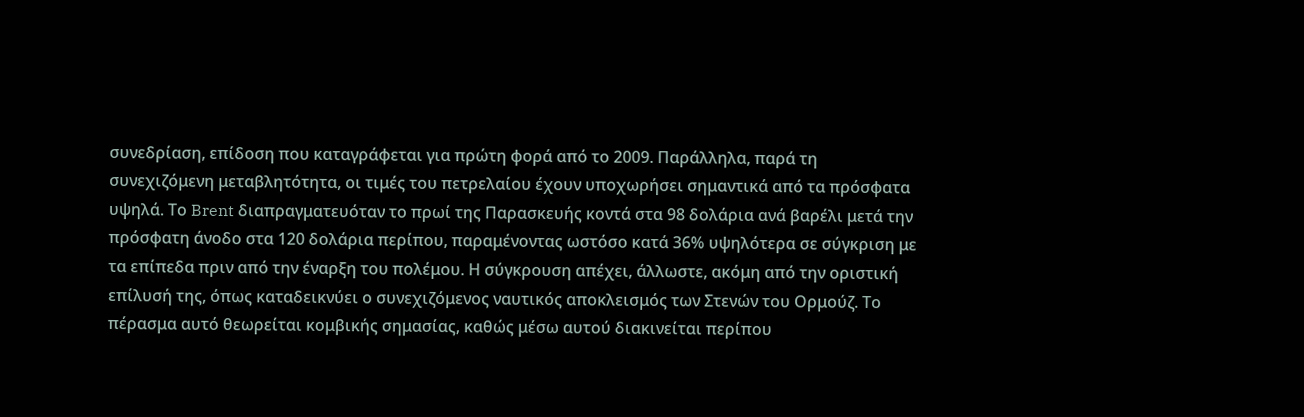συνεδρίαση, επίδοση που καταγράφεται για πρώτη φορά από το 2009. Παράλληλα, παρά τη συνεχιζόμενη μεταβλητότητα, οι τιμές του πετρελαίου έχουν υποχωρήσει σημαντικά από τα πρόσφατα υψηλά. Το Brent διαπραγματευόταν το πρωί της Παρασκευής κοντά στα 98 δολάρια ανά βαρέλι μετά την πρόσφατη άνοδο στα 120 δολάρια περίπου, παραμένοντας ωστόσο κατά 36% υψηλότερα σε σύγκριση με τα επίπεδα πριν από την έναρξη του πολέμου. Η σύγκρουση απέχει, άλλωστε, ακόμη από την οριστική επίλυσή της, όπως καταδεικνύει ο συνεχιζόμενος ναυτικός αποκλεισμός των Στενών του Ορμούζ. Το πέρασμα αυτό θεωρείται κομβικής σημασίας, καθώς μέσω αυτού διακινείται περίπου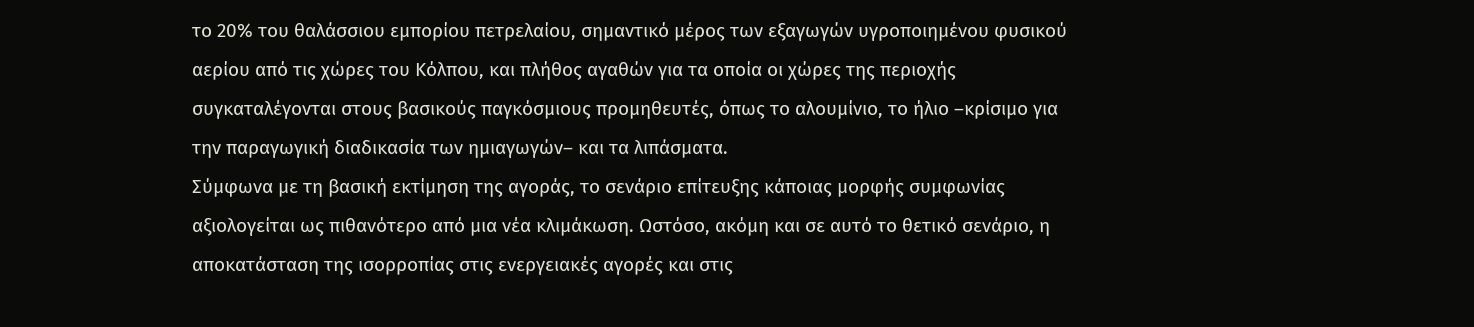το 20% του θαλάσσιου εμπορίου πετρελαίου, σημαντικό μέρος των εξαγωγών υγροποιημένου φυσικού αερίου από τις χώρες του Κόλπου, και πλήθος αγαθών για τα οποία οι χώρες της περιοχής συγκαταλέγονται στους βασικούς παγκόσμιους προμηθευτές, όπως το αλουμίνιο, το ήλιο –κρίσιμο για την παραγωγική διαδικασία των ημιαγωγών– και τα λιπάσματα.
Σύμφωνα με τη βασική εκτίμηση της αγοράς, το σενάριο επίτευξης κάποιας μορφής συμφωνίας αξιολογείται ως πιθανότερο από μια νέα κλιμάκωση. Ωστόσο, ακόμη και σε αυτό το θετικό σενάριο, η αποκατάσταση της ισορροπίας στις ενεργειακές αγορές και στις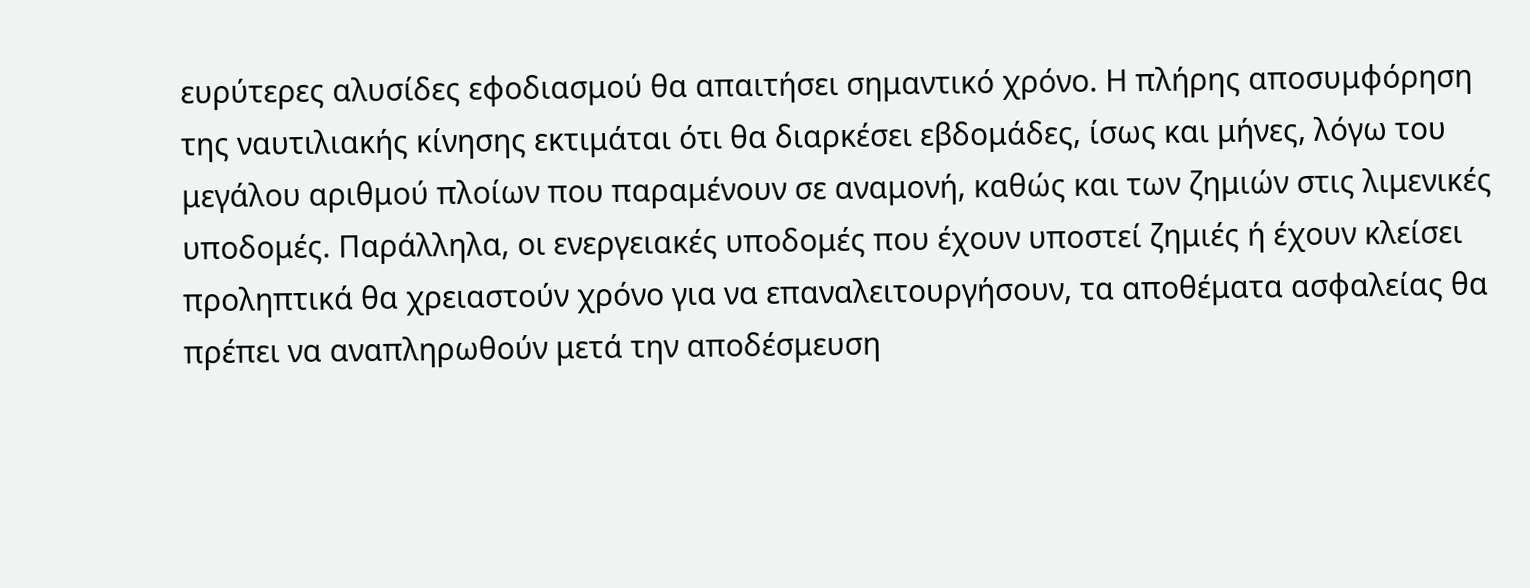ευρύτερες αλυσίδες εφοδιασμού θα απαιτήσει σημαντικό χρόνο. Η πλήρης αποσυμφόρηση της ναυτιλιακής κίνησης εκτιμάται ότι θα διαρκέσει εβδομάδες, ίσως και μήνες, λόγω του μεγάλου αριθμού πλοίων που παραμένουν σε αναμονή, καθώς και των ζημιών στις λιμενικές υποδομές. Παράλληλα, οι ενεργειακές υποδομές που έχουν υποστεί ζημιές ή έχουν κλείσει προληπτικά θα χρειαστούν χρόνο για να επαναλειτουργήσουν, τα αποθέματα ασφαλείας θα πρέπει να αναπληρωθούν μετά την αποδέσμευση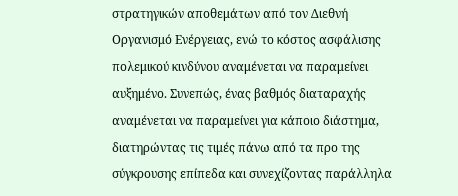στρατηγικών αποθεμάτων από τον Διεθνή Οργανισμό Ενέργειας, ενώ το κόστος ασφάλισης πολεμικού κινδύνου αναμένεται να παραμείνει αυξημένο. Συνεπώς, ένας βαθμός διαταραχής αναμένεται να παραμείνει για κάποιο διάστημα, διατηρώντας τις τιμές πάνω από τα προ της σύγκρουσης επίπεδα και συνεχίζοντας παράλληλα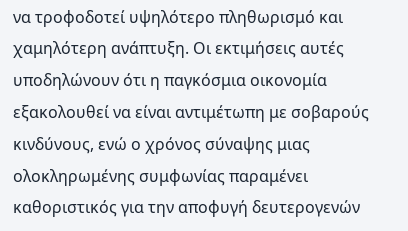να τροφοδοτεί υψηλότερο πληθωρισμό και χαμηλότερη ανάπτυξη. Οι εκτιμήσεις αυτές υποδηλώνουν ότι η παγκόσμια οικονομία εξακολουθεί να είναι αντιμέτωπη με σοβαρούς κινδύνους, ενώ ο χρόνος σύναψης μιας ολοκληρωμένης συμφωνίας παραμένει καθοριστικός για την αποφυγή δευτερογενών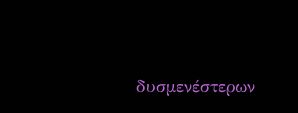δυσμενέστερων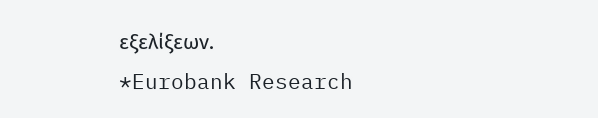εξελίξεων.
*Eurobank Research